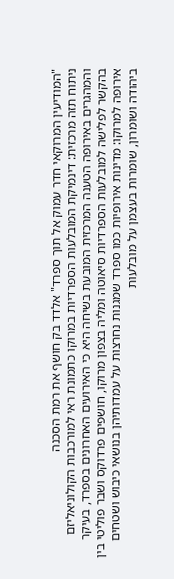"המודיעין המרוקאי חדר עמוק אל תוך ספרד" אלדד בק חושף את רמת הסכנה
ניתוח תזה מרכזית: דינמיקת המובלעות הספרדיות במרוקו כתמונת ראי למורכבות הקולוניאליזם והמהגרים באירופה הטענה המרכזית המובעת בשיחה היא כי האירועים האחרונים בספרד, בעיקר בהקשר לפלישה למובלעות הספרדיות סיאוטה ומליה בצפון מרוקו, חושפים פרדוקס ושבר פוליטי בין אירופה למרוקו: מדינות אירופיות כמו ספרד שמגנות נחרצות על עמדותיהן בנושאי כיבוש ושטחים ביהודה ושומרון, שומרות בעצמן על מובלעות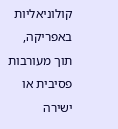קולוניאליות באפריקה, תוך מעורבות פסיבית או ישירה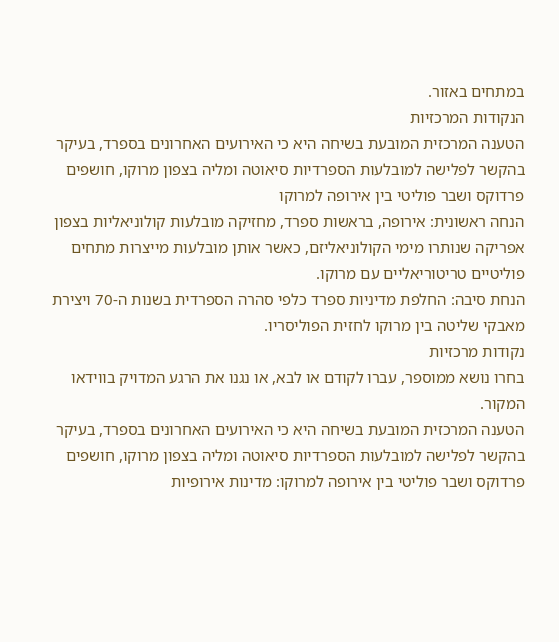במתחים באזור.
הנקודות המרכזיות
הטענה המרכזית המובעת בשיחה היא כי האירועים האחרונים בספרד, בעיקר בהקשר לפלישה למובלעות הספרדיות סיאוטה ומליה בצפון מרוקו, חושפים פרדוקס ושבר פוליטי בין אירופה למרוקו
הנחה ראשונית: אירופה, בראשות ספרד, מחזיקה מובלעות קולוניאליות בצפון אפריקה שנותרו מימי הקולוניאליזם, כאשר אותן מובלעות מייצרות מתחים פוליטיים טריטוריאליים עם מרוקו.
הנחת סיבה: החלפת מדיניות ספרד כלפי סהרה הספרדית בשנות ה-70 ויצירת מאבקי שליטה בין מרוקו לחזית הפוליסריו.
נקודות מרכזיות
בחרו נושא ממוספר, עברו לקודם או לבא, או נגנו את הרגע המדויק בווידאו המקור.
הטענה המרכזית המובעת בשיחה היא כי האירועים האחרונים בספרד, בעיקר בהקשר לפלישה למובלעות הספרדיות סיאוטה ומליה בצפון מרוקו, חושפים פרדוקס ושבר פוליטי בין אירופה למרוקו: מדינות אירופיות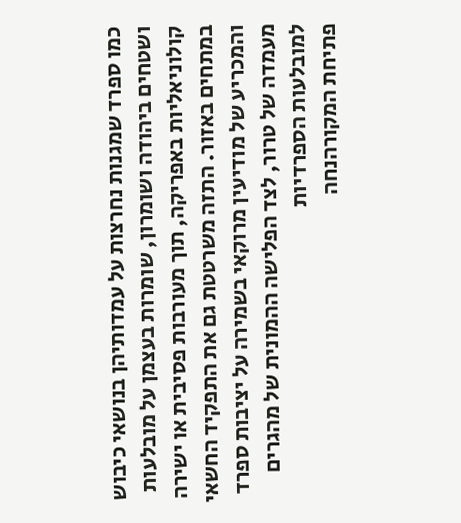כמו ספרד שמגנות נחרצות על עמדותיהן בנושאי כיבוש ושטחים ביהודה ושומרון, שומרות בעצמן על מובלעות קולוניאליות באפריקה, תוך מעורבות פסיבית או ישירה במתחים באזור. התזה משרטטת גם את התפקיד החשאי והמכריע של מודיעין מרוקאי בשמירה על יציבות ספרד מעמדה של טרור, לצד הפלישה ההמונית של מהגרים למובלעות הספרדיות
פתיחת המקורהנחה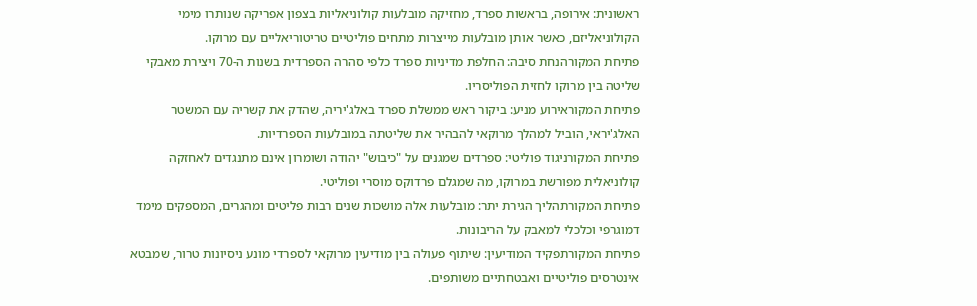ראשונית: אירופה, בראשות ספרד, מחזיקה מובלעות קולוניאליות בצפון אפריקה שנותרו מימי הקולוניאליזם, כאשר אותן מובלעות מייצרות מתחים פוליטיים טריטוריאליים עם מרוקו.
פתיחת המקורהנחת סיבה: החלפת מדיניות ספרד כלפי סהרה הספרדית בשנות ה-70 ויצירת מאבקי שליטה בין מרוקו לחזית הפוליסריו.
פתיחת המקוראירוע מניע: ביקור ראש ממשלת ספרד באלג'יריה, שהדק את קשריה עם המשטר האלג'יראי, הוביל למהלך מרוקאי להבהיר את שליטתה במובלעות הספרדיות.
פתיחת המקורניגוד פוליטי: ספרדים שמגנים על "כיבוש" יהודה ושומרון אינם מתנגדים לאחזקה קולוניאלית מפורשת במרוקו, מה שמגלם פרדוקס מוסרי ופוליטי.
פתיחת המקורתהליך הגירת יתר: מובלעות אלה מושכות שנים רבות פליטים ומהגרים, המספקים מימד דמוגרפי וכלכלי למאבק על הריבונות.
פתיחת המקורתפקיד המודיעין: שיתוף פעולה בין מודיעין מרוקאי לספרדי מונע ניסיונות טרור, שמבטא אינטרסים פוליטיים ואבטחתיים משותפים.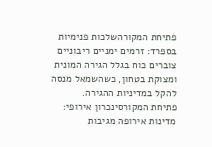פתיחת המקורהשלכות פנימיות בספרד: זרמים ימניים ריבוניים צוברים כוח בגלל הגירה המונית ומצוקת בטחון, כשהשמאל מנסה להקל במדיניות ההגירה.
פתיחת המקורסינכרון אירופי: מדינות אירופה מגיבות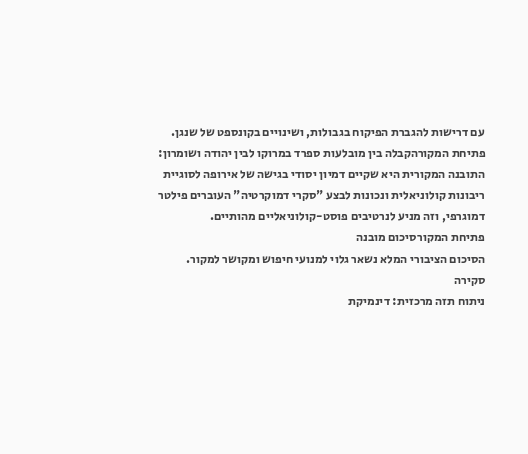עם דרישות להגברת הפיקוח בגבולות, ושינויים בקונספט של שנגן.
פתיחת המקורהקבלה בין מובלעות ספרד במרוקו לבין יהודה ושומרון: התובנה המקורית היא שקיים דמיון יסודי בגישה של אירופה לסוגיית ריבונות קולוניאלית ונכונות לבצע "סקרי דמוקרטיה" העוברים פילטר דמוגרפי, וזה מניע לנרטיבים פוסט-קולוניאליים מהותיים.
פתיחת המקורסיכום מובנה
הסיכום הציבורי המלא נשאר גלוי למנועי חיפוש ומקושר למקור.
סקירה
ניתוח תזה מרכזית: דינמיקת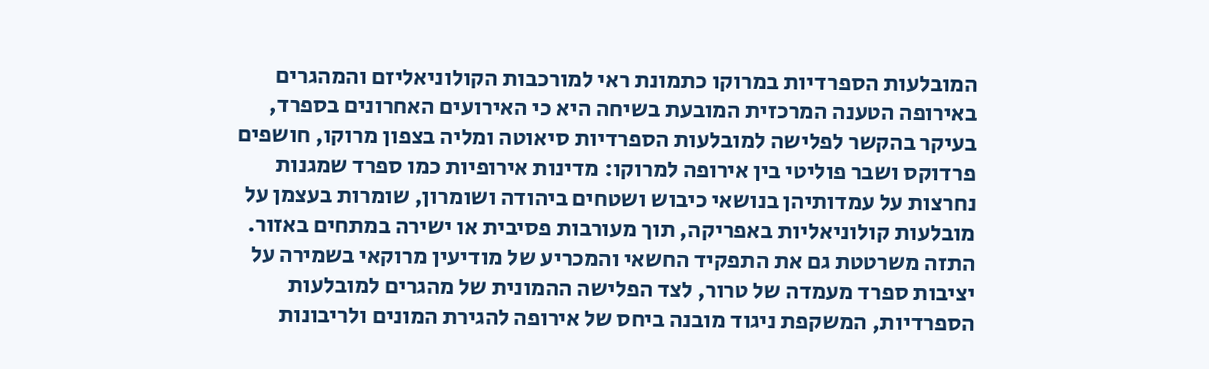המובלעות הספרדיות במרוקו כתמונת ראי למורכבות הקולוניאליזם והמהגרים באירופה הטענה המרכזית המובעת בשיחה היא כי האירועים האחרונים בספרד, בעיקר בהקשר לפלישה למובלעות הספרדיות סיאוטה ומליה בצפון מרוקו, חושפים פרדוקס ושבר פוליטי בין אירופה למרוקו: מדינות אירופיות כמו ספרד שמגנות נחרצות על עמדותיהן בנושאי כיבוש ושטחים ביהודה ושומרון, שומרות בעצמן על מובלעות קולוניאליות באפריקה, תוך מעורבות פסיבית או ישירה במתחים באזור. התזה משרטטת גם את התפקיד החשאי והמכריע של מודיעין מרוקאי בשמירה על יציבות ספרד מעמדה של טרור, לצד הפלישה ההמונית של מהגרים למובלעות הספרדיות, המשקפת ניגוד מובנה ביחס של אירופה להגירת המונים ולריבונות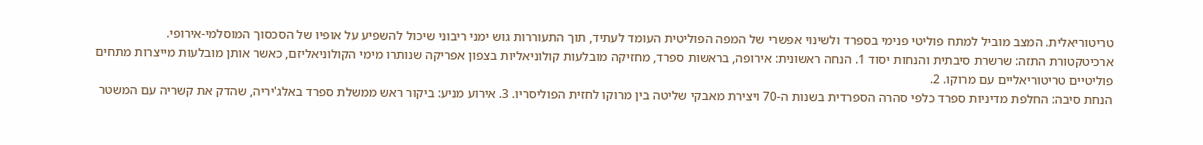טריטוריאלית. המצב מוביל למתח פוליטי פנימי בספרד ולשינוי אפשרי של המפה הפוליטית העומד לעתיד, תוך התעוררות גוש ימני ריבוני שיכול להשפיע על אופיו של הסכסוך המוסלמי-אירופי.
ארכיטקטורת התזה: שרשרת סיבתית והנחות יסוד 1. הנחה ראשונית: אירופה, בראשות ספרד, מחזיקה מובלעות קולוניאליות בצפון אפריקה שנותרו מימי הקולוניאליזם, כאשר אותן מובלעות מייצרות מתחים פוליטיים טריטוריאליים עם מרוקו. 2.
הנחת סיבה: החלפת מדיניות ספרד כלפי סהרה הספרדית בשנות ה-70 ויצירת מאבקי שליטה בין מרוקו לחזית הפוליסריו. 3. אירוע מניע: ביקור ראש ממשלת ספרד באלג'יריה, שהדק את קשריה עם המשטר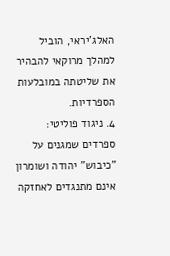האלג'יראי, הוביל למהלך מרוקאי להבהיר את שליטתה במובלעות הספרדיות.
4. ניגוד פוליטי: ספרדים שמגנים על "כיבוש" יהודה ושומרון אינם מתנגדים לאחזקה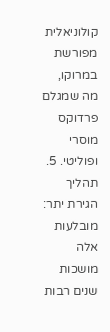קולוניאלית מפורשת במרוקו, מה שמגלם פרדוקס מוסרי ופוליטי. 5.
תהליך הגירת יתר: מובלעות אלה מושכות שנים רבות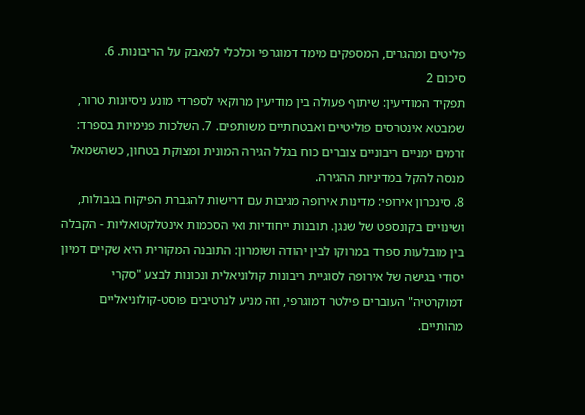פליטים ומהגרים, המספקים מימד דמוגרפי וכלכלי למאבק על הריבונות. 6.
סיכום 2
תפקיד המודיעין: שיתוף פעולה בין מודיעין מרוקאי לספרדי מונע ניסיונות טרור, שמבטא אינטרסים פוליטיים ואבטחתיים משותפים. 7. השלכות פנימיות בספרד: זרמים ימניים ריבוניים צוברים כוח בגלל הגירה המונית ומצוקת בטחון, כשהשמאל מנסה להקל במדיניות ההגירה.
8. סינכרון אירופי: מדינות אירופה מגיבות עם דרישות להגברת הפיקוח בגבולות, ושינויים בקונספט של שנגן. תובנות ייחודיות ואי הסכמות אינטלקטואליות - הקבלה בין מובלעות ספרד במרוקו לבין יהודה ושומרון: התובנה המקורית היא שקיים דמיון יסודי בגישה של אירופה לסוגיית ריבונות קולוניאלית ונכונות לבצע "סקרי דמוקרטיה" העוברים פילטר דמוגרפי, וזה מניע לנרטיבים פוסט-קולוניאליים מהותיים.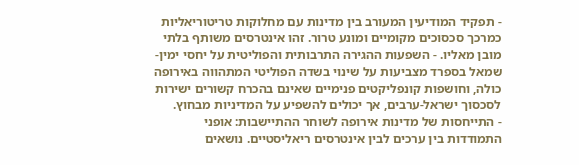- תפקיד המודיעין המעורב בין מדינות עם מחלוקות טריטוריאליות כמרכך סכסוכים מקומיים ומונע טרור. זהו אינטרסים משותף בלתי מובן מאליו. - השפעות ההגירה התרבותית והפוליטית על יחסי ימין-שמאל בספרד מצביעות על שינוי בשדה הפוליטי המתהווה באירופה כולה, וחושפות קונפליקטים פנימיים שאינם בהכרח קשורים ישירות לסכסוך ישראל-ערבים, אך יכולים להשפיע על המדיניות מבחוץ.
- התייחסות של מדינות אירופה לשוחר ההתיישבות: אופני התמודדות בין ערכים לבין אינטרסים ריאליסטיים. נושאים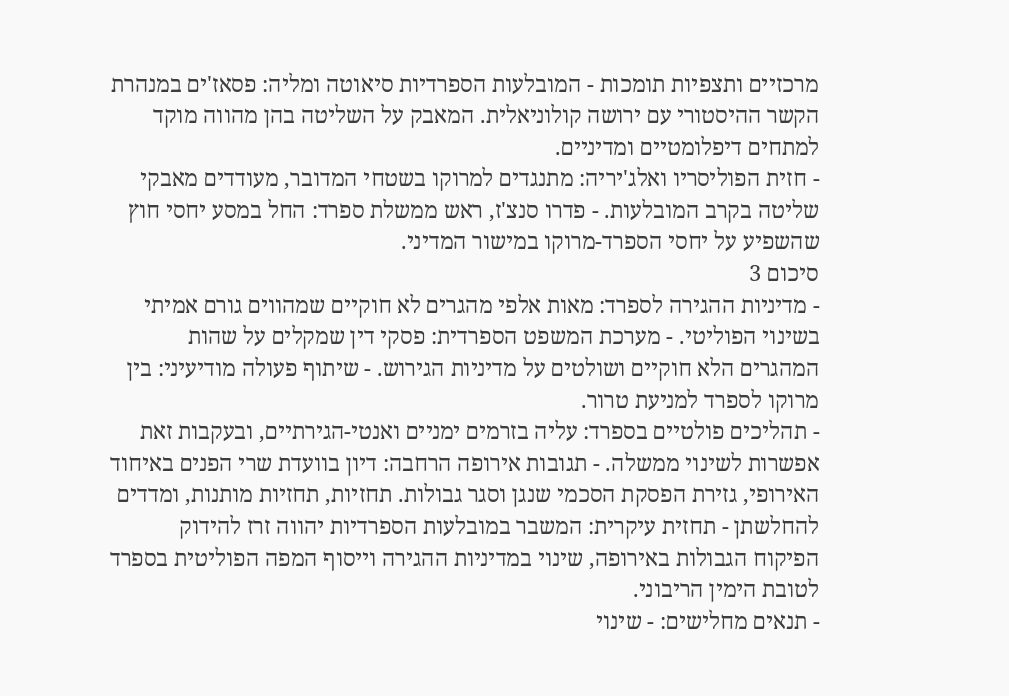מרכזיים ותצפיות תומכות - המובלעות הספרדיות סיאוטה ומליה: פסאז'ים במנהרת הקשר ההיסטורי עם ירושה קולוניאלית. המאבק על השליטה בהן מהווה מוקד למתחים דיפלומטיים ומדיניים.
- חזית הפוליסריו ואלג'יריה: מתנגדים למרוקו בשטחי המדובר, מעודדים מאבקי שליטה בקרב המובלעות. - פדרו סנצ'ז, ראש ממשלת ספרד: החל במסע יחסי חוץ שהשפיע על יחסי הספרד-מרוקו במישור המדיני.
סיכום 3
- מדיניות ההגירה לספרד: מאות אלפי מהגרים לא חוקיים שמהווים גורם אמיתי בשינוי הפוליטי. - מערכת המשפט הספרדית: פסקי דין שמקלים על שהות המהגרים הלא חוקיים ושולטים על מדיניות הגירוש. - שיתוף פעולה מודיעיני: בין מרוקו לספרד למניעת טרור.
- תהליכים פולטיים בספרד: עליה בזרמים ימניים ואנטי-הגירתיים, ובעקבות זאת אפשרות לשינוי ממשלה. - תגובות אירופה הרחבה: דיון בוועדת שרי הפנים באיחוד האירופי, גזירת הפסקת הסכמי שנגן וסגר גבולות. תחזיות, תחזיות מותנות, ומדדים להחלשתן - תחזית עיקרית: המשבר במובלעות הספרדיות יהווה זרז להידוק הפיקוח הגבולות באירופה, שינוי במדיניות ההגירה וייסוף המפה הפוליטית בספרד לטובת הימין הריבוני.
- תנאים מחלישים: - שינוי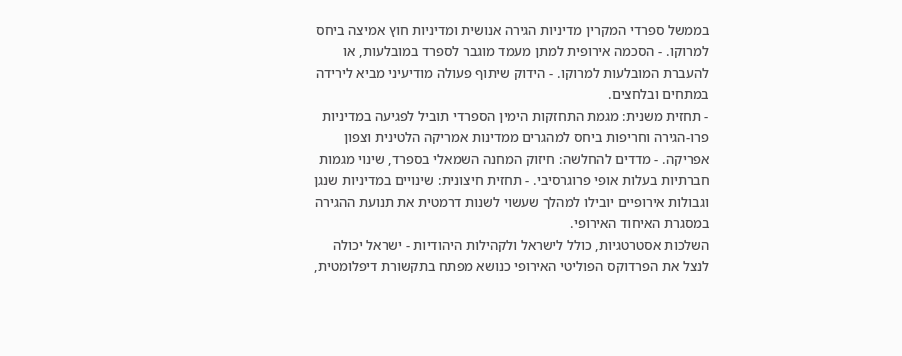בממשל ספרדי המקרין מדיניות הגירה אנושית ומדיניות חוץ אמיצה ביחס למרוקו. - הסכמה אירופית למתן מעמד מוגבר לספרד במובלעות, או להעברת המובלעות למרוקו. - הידוק שיתוף פעולה מודיעיני מביא לירידה במתחים ובלחצים.
- תחזית משנית: מגמת התחזקות הימין הספרדי תוביל לפגיעה במדיניות פרו-הגירה וחריפות ביחס למהגרים ממדינות אמריקה הלטינית וצפון אפריקה. - מדדים להחלשה: חיזוק המחנה השמאלי בספרד, שינוי מגמות חברתיות בעלות אופי פרוגרסיבי. - תחזית חיצונית: שינויים במדיניות שנגן וגבולות אירופיים יובילו למהלך שעשוי לשנות דרמטית את תנועת ההגירה במסגרת האיחוד האירופי.
השלכות אסטרטגיות, כולל לישראל ולקהילות היהודיות - ישראל יכולה לנצל את הפרדוקס הפוליטי האירופי כנושא מפתח בתקשורת דיפלומטית,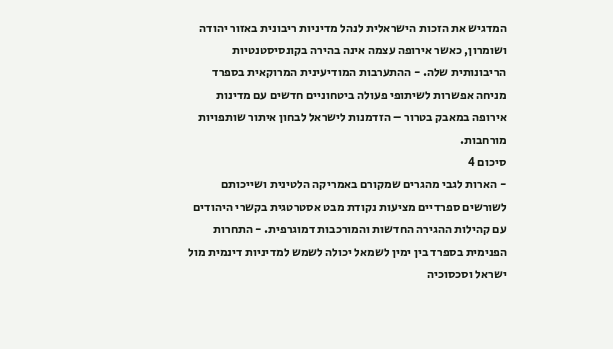המדגיש את הזכות הישראלית לנהל מדיניות ריבונית באזור יהודה ושומרון, כאשר אירופה עצמה אינה בהירה בקונסיסטנטיות הריבונותית שלה. - ההתערבות המודיעינית המרוקאית בספרד מניחה אפשרות לשיתופי פעולה ביטחוניים חדשים עם מדינות אירופה במאבק בטרור – הזדמנות לישראל לבחון איתור שותפויות מורחבות.
סיכום 4
- הארות לגבי מהגרים שמקורם באמריקה הלטינית ושייכותם לשורשים ספרדיים מציעות נקודת מבט אסטרטגית בקשרי היהודים עם קהילות ההגירה החדשות והמורכבות דמוגרפית. - התחרות הפנימית בספרד בין ימין לשמאל יכולה לשמש למדיניות דינמית מול ישראל וסכסוכיה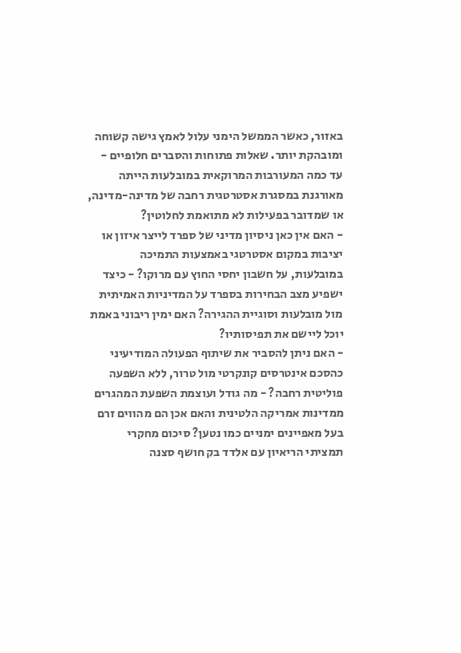באזור, כאשר הממשל הימני עלול לאמץ גישה קשוחה ומובהקת יותר. שאלות פתוחות והסברים חלופיים - עד כמה המעורבות המרוקאית במובלעות הייתה מאורגנת במסגרת אסטרטגית רחבה של מדינה-מדינה, או שמדובר בפעילות לא מתואמת לחלוטין?
- האם אין כאן ניסיון מדיני של ספרד לייצר איזון או יציבות במקום אסטרטגי באמצעות התמיכה במובלעות, על חשבון יחסי החוץ עם מרוקו? - כיצד ישפיע מצב הבחירות בספרד על המדיניות האמיתית מול מובלעות וסוגיית ההגירה? האם ימין ריבוני באמת יוכל ליישם את תפיסותיו?
- האם ניתן להסביר את שיתוף הפעולה המודיעיני כהסכם אינטרסים קונקרטי מול טרור, ללא השפעה פוליטית רחבה? - מה גודל ועוצמת השפעת המהגרים ממדינות אמריקה הלטינית והאם אכן הם מהווים זרם בעל מאפיינים ימניים כמו נטען? סיכום מחקרי תמציתי הריאיון עם אלדד בק חושף סצנה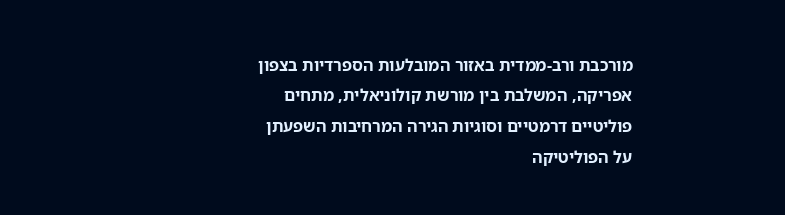מורכבת ורב-ממדית באזור המובלעות הספרדיות בצפון אפריקה, המשלבת בין מורשת קולוניאלית, מתחים פוליטיים דרמטיים וסוגיות הגירה המרחיבות השפעתן על הפוליטיקה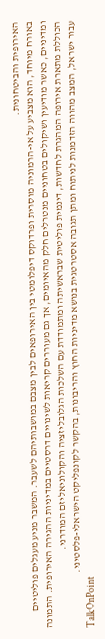האירופית והביטחונית.
באורח מיוחד, הוא מצביע על אי-הרמוניה מוסרית ופרדוקס דיפלומטי בין האירופאים לבין מצבם במושבותיהם לשעבר. המשבר מניע מעגלים פוליטיים ומדיניים, כאשר מודיעין ושיקולים בטחוניים מנטרלים חלק מהאיומים, אך גם מעוררים קריאות לשינויים דרסטיים במדיניות ההגירה האירופית. התמונה הכוללת מתארת אירופה המהגרת לחדשות, דינמית פוליטית שבראשיתה ומתמודדת עם השלכות הגלובליזציה והקולוניאליזם המודרני.
עבור ישראל, המצב מהווה הזדמנות לניתוח ומתן תגובה אסטרטגית בנושא מדיניות החוץ והריבונות, בהקשר לקונפליקט הישראלי-פלסטיני.
TalkOnPoint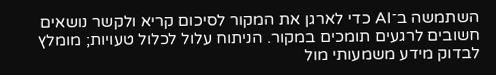השתמשה ב־AI כדי לארגן את המקור לסיכום קריא ולקשר נושאים חשובים לרגעים תומכים במקור. הניתוח עלול לכלול טעויות; מומלץ לבדוק מידע משמעותי מול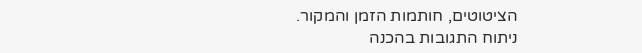הציטוטים, חותמות הזמן והמקור.
ניתוח התגובות בהכנה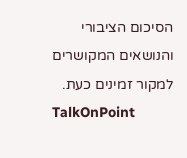הסיכום הציבורי והנושאים המקושרים למקור זמינים כעת.
TalkOnPoint